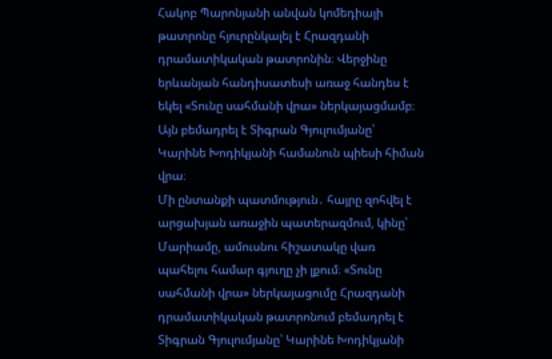Հակոբ Պարոնյանի անվան կոմեդիայի թատրոնը հյուրընկալել է Հրազդանի դրամատիկական թատրոնին։ Վերջինը երևանյան հանդիսատեսի առաջ հանդես է եկել «Տունը սահմանի վրա» ներկայացմամբ։ Այն բեմադրել է Տիգրան Գյուլումյանը՝ Կարինե Խոդիկյանի համանուն պիեսի հիման վրա։
Մի ընտանքի պատմություն․ հայրը զոհվել է արցախյան առաջին պատերազմում, կինը՝ Մարիամը, ամուսնու հիշատակը վառ պահելու համար գյուղը չի լքում։ «Տունը սահմանի վրա» ներկայացումը Հրազդանի դրամատիկական թատրոնում բեմադրել է Տիգրան Գյուլումյանը՝ Կարինե Խոդիկյանի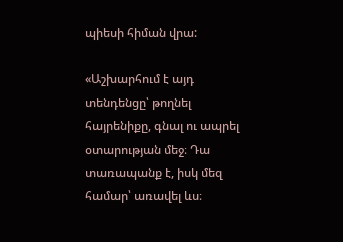պիեսի հիման վրա:

«Աշխարհում է այդ տենդենցը՝ թողնել հայրենիքը, գնալ ու ապրել օտարության մեջ։ Դա տառապանք է, իսկ մեզ համար՝ առավել ևս։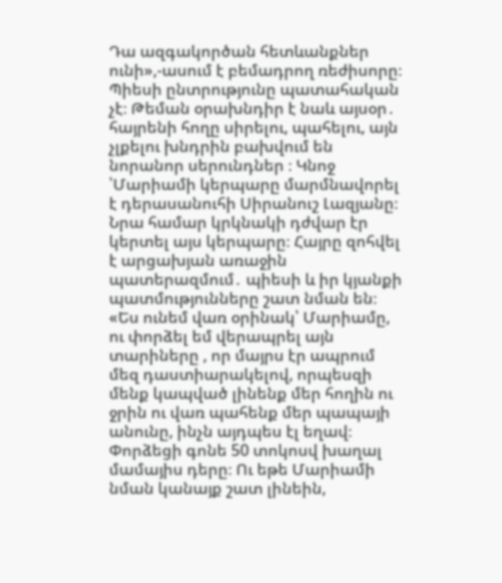Դա ազգակործան հետևանքներ ունի»,-ասում է բեմադրող ռեժիսորը։
Պիեսի ընտրությունը պատահական չէ։ Թեման օրախնդիր է նաև այսօր․ հայրենի հողը սիրելու, պահելու, այն չլքելու խնդրին բախվում են նորանոր սերունդներ ։ Կնոջ ՝Մարիամի կերպարը մարմնավորել է դերասանուհի Սիրանուշ Լազյանը։ Նրա համար կրկնակի դժվար էր կերտել այս կերպարը։ Հայրը զոհվել է արցախյան առաջին պատերազմում․ պիեսի և իր կյանքի պատմությունները շատ նման են։
«Ես ունեմ վառ օրինակ՝ Մարիամը, ու փորձել եմ վերապրել այն տարիները , որ մայրս էր ապրում մեզ դաստիարակելով, որպեսզի մենք կապված լինենք մեր հողին ու ջրին ու վառ պահենք մեր պապայի անունը, ինչն այդպես էլ եղավ։ Փորձեցի գոնե 50 տոկոսվ խաղալ մամայիս դերը։ Ու եթե Մարիամի նման կանայք շատ լինեին,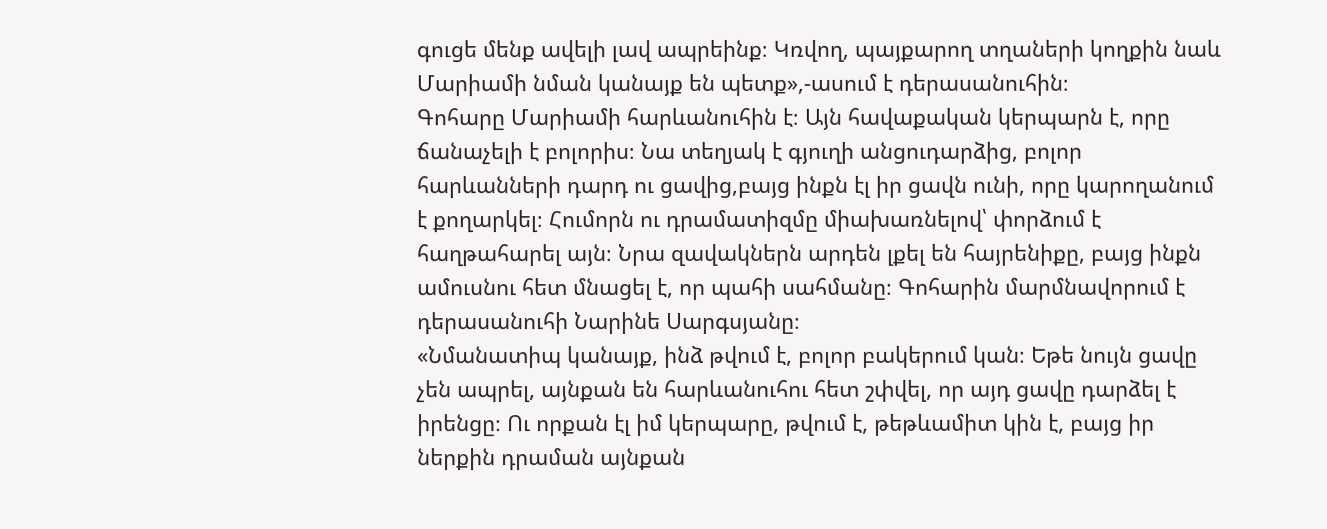գուցե մենք ավելի լավ ապրեինք։ Կռվող, պայքարող տղաների կողքին նաև Մարիամի նման կանայք են պետք»,-ասում է դերասանուհին։
Գոհարը Մարիամի հարևանուհին է։ Այն հավաքական կերպարն է, որը ճանաչելի է բոլորիս։ Նա տեղյակ է գյուղի անցուդարձից, բոլոր հարևանների դարդ ու ցավից,բայց ինքն էլ իր ցավն ունի, որը կարողանում է քողարկել։ Հումորն ու դրամատիզմը միախառնելով՝ փորձում է հաղթահարել այն։ Նրա զավակներն արդեն լքել են հայրենիքը, բայց ինքն ամուսնու հետ մնացել է, որ պահի սահմանը։ Գոհարին մարմնավորում է դերասանուհի Նարինե Սարգսյանը։
«Նմանատիպ կանայք, ինձ թվում է, բոլոր բակերում կան։ Եթե նույն ցավը չեն ապրել, այնքան են հարևանուհու հետ շփվել, որ այդ ցավը դարձել է իրենցը։ Ու որքան էլ իմ կերպարը, թվում է, թեթևամիտ կին է, բայց իր ներքին դրաման այնքան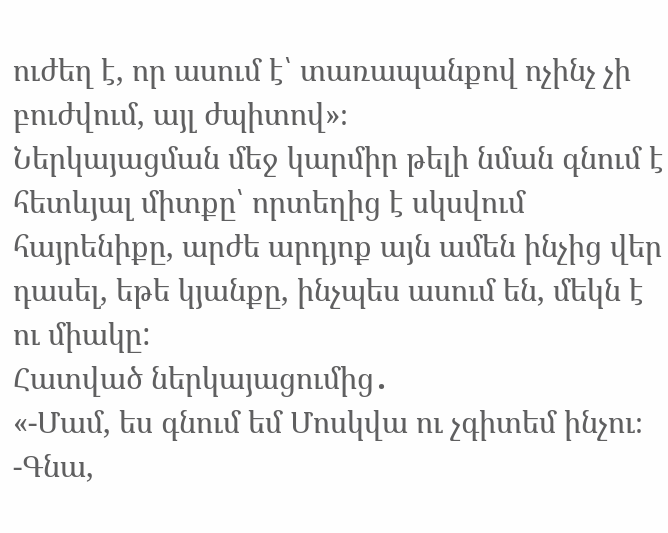ուժեղ է, որ ասում է՝ տառապանքով ոչինչ չի բուժվում, այլ ժպիտով»։
Ներկայացման մեջ կարմիր թելի նման գնում է հետևյալ միտքը՝ որտեղից է սկսվում հայրենիքը, արժե արդյոք այն ամեն ինչից վեր դասել, եթե կյանքը, ինչպես ասում են, մեկն է ու միակը:
Հատված ներկայացումից․
«-Մամ, ես գնում եմ Մոսկվա ու չգիտեմ ինչու։
-Գնա,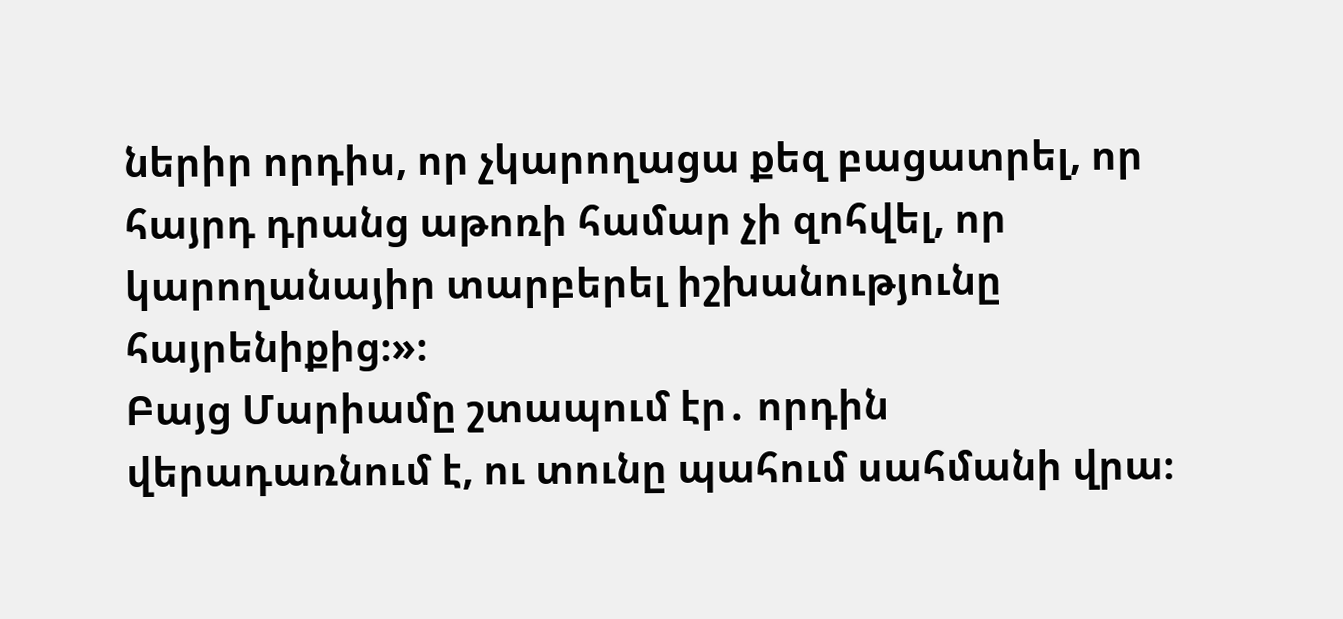ներիր որդիս, որ չկարողացա քեզ բացատրել, որ հայրդ դրանց աթոռի համար չի զոհվել, որ կարողանայիր տարբերել իշխանությունը հայրենիքից։»։
Բայց Մարիամը շտապում էր․ որդին վերադառնում է, ու տունը պահում սահմանի վրա։